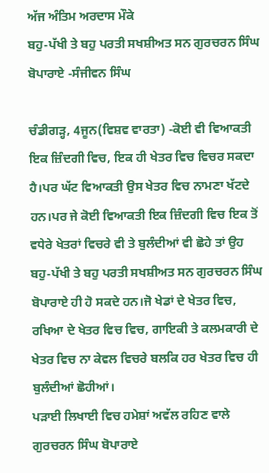ਅੱਜ ਅੰਤਿਮ ਅਰਦਾਸ ਮੌਕੇ
ਬਹੁ-ਪੱਖੀ ਤੇ ਬਹੁ ਪਰਤੀ ਸਖਸ਼ੀਅਤ ਸਨ ਗੁਰਚਰਨ ਸਿੰਘ ਬੋਪਾਰਾਏ -ਸੰਜੀਵਨ ਸਿੰਘ

ਚੰਡੀਗੜ੍ਹ, 4ਜੂਨ(ਵਿਸ਼ਵ ਵਾਰਤਾ) -ਕੋਈ ਵੀ ਵਿਆਕਤੀ ਇਕ ਜ਼ਿੰਦਗੀ ਵਿਚ, ਇਕ ਹੀ ਖੇਤਰ ਵਿਚ ਵਿਚਰ ਸਕਦਾ ਹੈ।ਪਰ ਘੱਟ ਵਿਆਕਤੀ ਉਸ ਖੇਤਰ ਵਿਚ ਨਾਮਣਾ ਖੱਟਦੇ ਹਨ।ਪਰ ਜੇ ਕੋਈ ਵਿਆਕਤੀ ਇਕ ਜ਼ਿੰਦਗੀ ਵਿਚ ਇਕ ਤੋਂ ਵਧੇਰੇ ਖੇਤਰਾਂ ਵਿਚਰੇ ਵੀ ਤੇ ਬੁਲੰਦੀਆਂ ਵੀ ਛੋਹੇ ਤਾਂ ਉਹ ਬਹੁ-ਪੱਖੀ ਤੇ ਬਹੁ ਪਰਤੀ ਸਖਸ਼ੀਅਤ ਸਨ ਗੁਰਚਰਨ ਸਿੰਘ ਬੋਪਾਰਾਏ ਹੀ ਹੋ ਸਕਦੇ ਹਨ।ਜੋ ਖੇਡਾਂ ਦੇ ਖੇਤਰ ਵਿਚ, ਰਖਿਆ ਦੇ ਖੇਤਰ ਵਿਚ ਵਿਚ, ਗਾਇਕੀ ਤੇ ਕਲਮਕਾਰੀ ਦੇ ਖੇਤਰ ਵਿਚ ਨਾ ਕੇਵਲ ਵਿਚਰੇ ਬਲਕਿ ਹਰ ਖੇਤਰ ਵਿਚ ਹੀ ਬੁਲੰਦੀਆਂ ਛੋਹੀਆਂ।
ਪੜਾਈ ਲਿਖਾਈ ਵਿਚ ਹਮੇਸ਼ਾਂ ਅਵੱਲ ਰਹਿਣ ਵਾਲੇ ਗੁਰਚਰਨ ਸਿੰਘ ਬੋਪਾਰਾਏ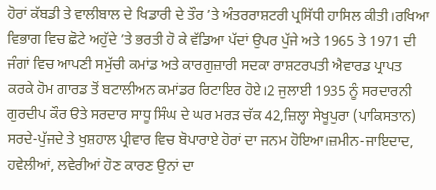ਹੋਰਾਂ ਕੱਬਡੀ ਤੇ ਵਾਲੀਬਾਲ ਦੇ ਖਿਡਾਰੀ ਦੇ ਤੌਰ ’ਤੇ ਅੰਤਰਰਾਸ਼ਟਰੀ ਪ੍ਰਸਿੱਧੀ ਹਾਸਿਲ ਕੀਤੀ।ਰਖਿਆ ਵਿਭਾਗ ਵਿਚ ਛੋਟੇ ਅਹੁੱਦੇ ’ਤੇ ਭਰਤੀ ਹੋ ਕੇ ਵੱਡਿਆ ਪੱਦਾਂ ਉਪਰ ਪੁੱਜੇ ਅਤੇ 1965 ਤੇ 1971 ਦੀ ਜੰਗਾਂ ਵਿਚ ਆਪਣੀ ਸਮੁੱਚੀ ਕਮਾਂਡ ਅਤੇ ਕਾਰਗੁਜ਼ਾਰੀ ਸਦਕਾ ਰਾਸ਼ਟਰਪਤੀ ਐਵਾਰਡ ਪ੍ਰਾਪਤ ਕਰਕੇ ਹੋਮ ਗਾਰਡ ਤੋਂ ਬਟਾਲੀਅਨ ਕਮਾਂਡਰ ਰਿਟਾਇਰ ਹੋਏ।2 ਜੁਲਾਈ 1935 ਨੂੰ ਸਰਦਾਰਨੀ ਗੁਰਦੀਪ ਕੌਰ ੳਤੇ ਸਰਦਾਰ ਸਾਧੂ ਸਿੰਘ ਦੇ ਘਰ ਮਰੜ ਚੱਕ 42,ਜ਼ਿਲ੍ਹਾ ਸੇਖੂਪੁਰਾ (ਪਾਕਿਸਤਾਨ) ਸਰਦੇ-ਪੁੱਜਦੇ ਤੇ ਖੁਸ਼ਹਾਲ ਪ੍ਰੀਵਾਰ ਵਿਚ ਬੋਪਾਰਾਏ ਹੋਰਾਂ ਦਾ ਜਨਮ ਹੋਇਆ।ਜ਼ਮੀਨ-ਜਾਇਦਾਦ, ਹਵੇਲੀਆਂ, ਲਵੇਰੀਆਂ ਹੋਣ ਕਾਰਣ ਉਨਾਂ ਦਾ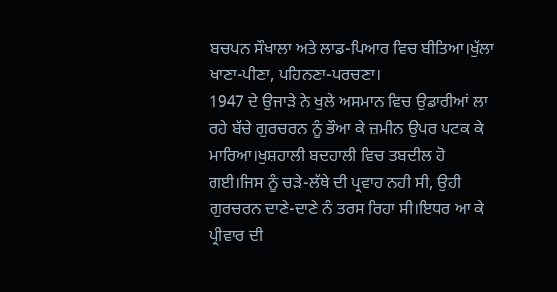ਬਚਪਨ ਸੌਖਾਲਾ ਅਤੇ ਲਾਡ-ਪਿਆਰ ਵਿਚ ਬੀਤਿਆ।ਖੁੱਲਾ ਖਾਣਾ-ਪੀਣਾ, ਪਹਿਨਣਾ-ਪਰਚਣਾ।
1947 ਦੇ ਉਜਾੜੇ ਨੇ ਖੁਲੇ ਅਸਮਾਨ ਵਿਚ ਉਡਾਰੀਆਂ ਲਾ ਰਹੇ ਬੱਚੇ ਗੁਰਚਰਨ ਨੂੰ ਭੌਆ ਕੇ ਜ਼ਮੀਨ ਉਪਰ ਪਟਕ ਕੇ ਮਾਰਿਆ।ਖੁਸ਼ਹਾਲੀ ਬਦਹਾਲੀ ਵਿਚ ਤਬਦੀਲ ਹੋ ਗਈ।ਜਿਸ ਨੂੰ ਚੜੇ-ਲੱਥੇ ਦੀ ਪ੍ਰਵਾਹ ਨਹੀ ਸੀ, ਉਹੀ ਗੁਰਚਰਨ ਦਾਣੇ-ਦਾਣੇ ਨੰ ਤਰਸ ਰਿਹਾ ਸੀ।ਇਧਰ ਆ ਕੇ ਪ੍ਰੀਵਾਰ ਦੀ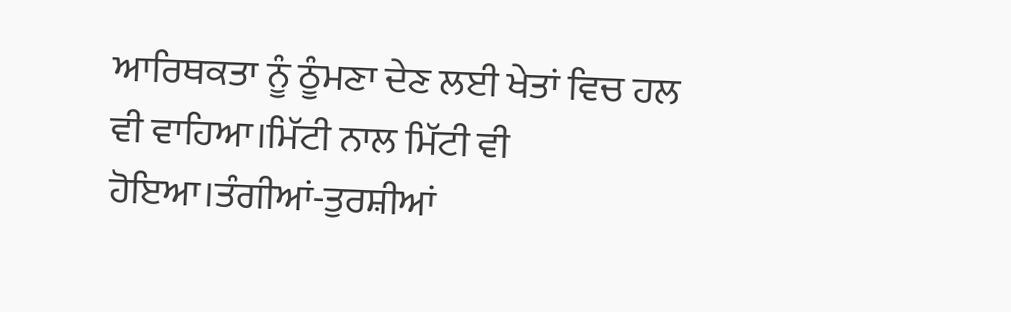ਆਰਿਥਕਤਾ ਨੂੰ ਠੂੰਮਣਾ ਦੇਣ ਲਈ ਖੇਤਾਂ ਵਿਚ ਹਲ ਵੀ ਵਾਹਿਆ।ਮਿੱਟੀ ਨਾਲ ਮਿੱਟੀ ਵੀ ਹੋਇਆ।ਤੰਗੀਆਂ-ਤੁਰਸ਼ੀਆਂ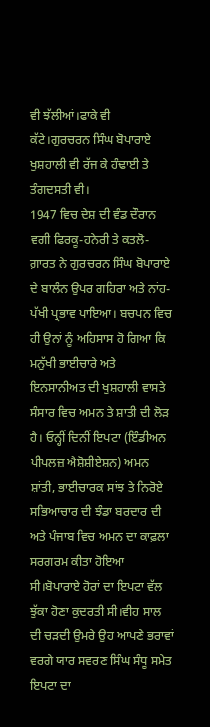ਵੀ ਝੱਲੀਆਂ।ਫਾਕੇ ਵੀ ਕੱਟੇ।ਗੁਰਚਰਨ ਸਿੰਘ ਬੋਪਾਰਾਏ ਖੁਸ਼ਹਾਲੀ ਵੀ ਰੱਜ ਕੇ ਹੰਢਾਈ ਤੇ ਤੰਗਦਸਤੀ ਵੀ।
1947 ਵਿਚ ਦੇਸ਼ ਦੀ ਵੰਡ ਦੌਰਾਨ ਵਗੀ ਫਿਰਕੂ-ਹਨੇਰੀ ਤੇ ਕਤਲੋ-ਗ਼ਾਰਤ ਨੇ ਗੁਰਚਰਨ ਸਿੰਘ ਬੋਪਾਰਾਏ ਦੇ ਬਾਲੰਨ ਉਪਰ ਗਹਿਰਾ ਅਤੇ ਨਾਂਹ-ਪੱਖੀ ਪ੍ਰਭਾਵ ਪਾਇਆ। ਬਚਪਨ ਵਿਚ ਹੀ ਉਨਾਂ ਨੂੰ ਅਹਿਸਾਸ ਹੋ ਗਿਆ ਕਿ ਮਨੁੱਖੀ ਭਾਈਚਾਰੇ ਅਤੇ ਇਨਸਾਨੀਅਤ ਦੀ ਖੁਸ਼ਹਾਲੀ ਵਾਸਤੇ ਸੰਸਾਰ ਵਿਚ ਅਮਨ ਤੇ ਸ਼ਾਤੀ ਦੀ ਲੋੜ ਹੈ। ਓਨ੍ਹੀਂ ਦਿਨੀਂ ਇਪਟਾ (ਇੰਡੀਅਨ ਪੀਪਲਜ਼ ਐਸ਼ੋਸ਼ੀਏਸ਼ਨ) ਅਮਨ ਸ਼ਾਂਤੀ, ਭਾਈਚਾਰਕ ਸਾਂਝ ਤੇ ਨਿਰੋਏ ਸਭਿਆਚਾਰ ਦੀ ਝੰਡਾ ਬਰਦਾਰ ਦੀ ਅਤੇ ਪੰਜਾਬ ਵਿਚ ਅਮਨ ਦਾ ਕਾਫ਼ਲਾ ਸਰਗਰਮ ਕੀਤਾ ਹੋਇਆ ਸੀ।ਬੋਪਾਰਾਏ ਹੋਰਾਂ ਦਾ ਇਪਟਾ ਵੱਲ ਝੁੱਕਾ ਹੋਣਾ ਕੁਦਰਤੀ ਸੀ।ਵੀਹ ਸਾਲ ਦੀ ਚੜਦੀ ਉਮਰੇ ਉਹ ਆਪਣੇ ਭਰਾਵਾਂ ਵਰਗੇ ਯਾਰ ਸਵਰਣ ਸਿੰਘ ਸੰਧੂ ਸਮੇਤ ਇਪਟਾ ਦਾ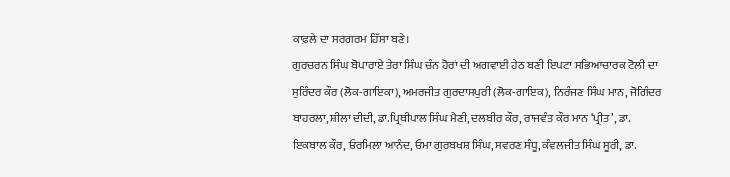ਕਾਫ਼ਲੇ ਦਾ ਸਰਗਰਮ ਹਿੱਸਾ ਬਣੇ।
ਗੁਰਚਰਨ ਸਿੰਘ ਬੋਪਾਰਾਏ ਤੇਰਾ ਸਿੰਘ ਚੰਨ ਹੋਰਾਂ ਦੀ ਅਗਵਾਈ ਹੇਠ ਬਣੀ ਇਪਟਾ ਸਭਿਆਚਾਰਕ ਟੋਲੀ ਦਾ ਸੁਰਿੰਦਰ ਕੌਰ (ਲੋਕ-ਗਾਇਕਾ), ਅਮਰਜੀਤ ਗੁਰਦਾਸਪੁਰੀ (ਲੋਕ-ਗਾਇਕ), ਨਿਰੰਜਣ ਸਿੰਘ ਮਾਨ, ਜੋਗਿੰਦਰ ਬਾਹਰਲਾ, ਸ਼ੀਲਾ ਦੀਦੀ, ਡਾ.ਪ੍ਰਿਥੀਪਾਲ ਸਿੰਘ ਮੈਣੀ, ਦਲਬੀਰ ਕੌਰ, ਰਾਜਵੰਤ ਕੌਰ ਮਾਨ ‘ਪ੍ਰੀਤ’, ਡਾ. ਇਕਬਾਲ ਕੌਰ, ਓਰਮਿਲਾ ਆਨੰਦ, ਓਮਾ ਗੁਰਬਖਸ਼ ਸਿੰਘ, ਸਵਰਣ ਸੰਧੂ, ਕੰਵਲਜੀਤ ਸਿੰਘ ਸੂਰੀ, ਡਾ.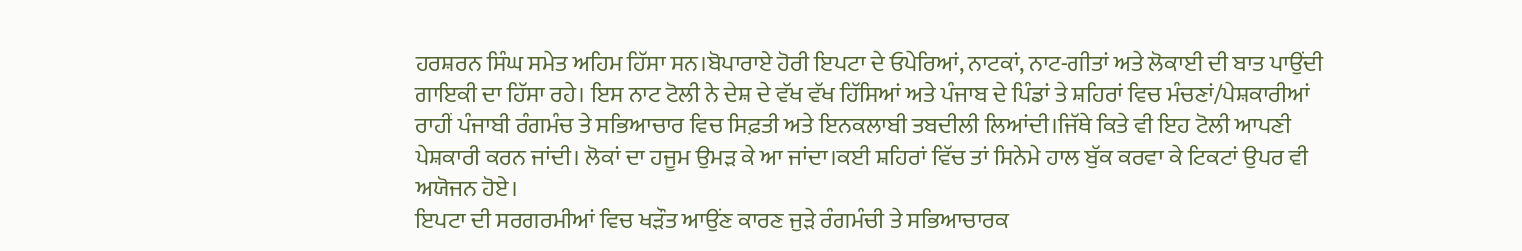ਹਰਸ਼ਰਨ ਸਿੰਘ ਸਮੇਤ ਅਹਿਮ ਹਿੱਸਾ ਸਨ।ਬੋਪਾਰਾਏ ਹੋਰੀ ਇਪਟਾ ਦੇ ਓਪੇਰਿਆਂ, ਨਾਟਕਾਂ, ਨਾਟ-ਗੀਤਾਂ ਅਤੇ ਲੋਕਾਈ ਦੀ ਬਾਤ ਪਾਉਂਦੀ ਗਾਇਕੀ ਦਾ ਹਿੱਸਾ ਰਹੇ। ਇਸ ਨਾਟ ਟੋਲੀ ਨੇ ਦੇਸ਼ ਦੇ ਵੱਖ ਵੱਖ ਹਿੱਸਿਆਂ ਅਤੇ ਪੰਜਾਬ ਦੇ ਪਿੰਡਾਂ ਤੇ ਸ਼ਹਿਰਾਂ ਵਿਚ ਮੰਚਣਾਂ/ਪੇਸ਼ਕਾਰੀਆਂ ਰਾਹੀਂ ਪੰਜਾਬੀ ਰੰਗਮੰਚ ਤੇ ਸਭਿਆਚਾਰ ਵਿਚ ਸਿਫ਼ਤੀ ਅਤੇ ਇਨਕਲਾਬੀ ਤਬਦੀਲੀ ਲਿਆਂਦੀ।ਜਿੱਥੇ ਕਿਤੇ ਵੀ ਇਹ ਟੋਲੀ ਆਪਣੀ ਪੇਸ਼ਕਾਰੀ ਕਰਨ ਜਾਂਦੀ। ਲੋਕਾਂ ਦਾ ਹਜੂਮ ਉਮੜ ਕੇ ਆ ਜਾਂਦਾ।ਕਈ ਸ਼ਹਿਰਾਂ ਵਿੱਚ ਤਾਂ ਸਿਨੇਮੇ ਹਾਲ ਬੁੱਕ ਕਰਵਾ ਕੇ ਟਿਕਟਾਂ ਉਪਰ ਵੀ ਅਯੋਜਨ ਹੋਏ।
ਇਪਟਾ ਦੀ ਸਰਗਰਮੀਆਂ ਵਿਚ ਖੜੌਤ ਆਉਂਣ ਕਾਰਣ ਜੁੜੇ ਰੰਗਮੰਚੀ ਤੇ ਸਭਿਆਚਾਰਕ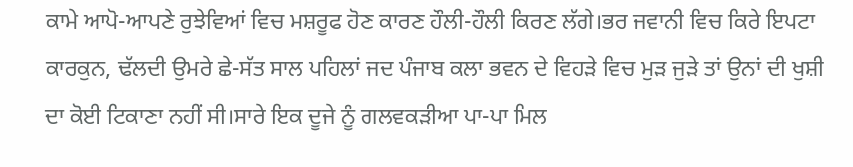ਕਾਮੇ ਆਪੋ-ਆਪਣੇ ਰੁਝੇਵਿਆਂ ਵਿਚ ਮਸ਼ਰੂਫ ਹੋਣ ਕਾਰਣ ਹੌਲੀ-ਹੌਲੀ ਕਿਰਣ ਲੱਗੇ।ਭਰ ਜਵਾਨੀ ਵਿਚ ਕਿਰੇ ਇਪਟਾ ਕਾਰਕੁਨ, ਢੱਲਦੀ ਉਮਰੇ ਛੇ-ਸੱਤ ਸਾਲ ਪਹਿਲਾਂ ਜਦ ਪੰਜਾਬ ਕਲਾ ਭਵਨ ਦੇ ਵਿਹੜੇ ਵਿਚ ਮੁੜ ਜੁੜੇ ਤਾਂ ਉਨਾਂ ਦੀ ਖੁਸ਼ੀ ਦਾ ਕੋਈ ਟਿਕਾਣਾ ਨਹੀਂ ਸੀ।ਸਾਰੇ ਇਕ ਦੂਜੇ ਨੂੰ ਗਲਵਕੜੀਆ ਪਾ-ਪਾ ਮਿਲ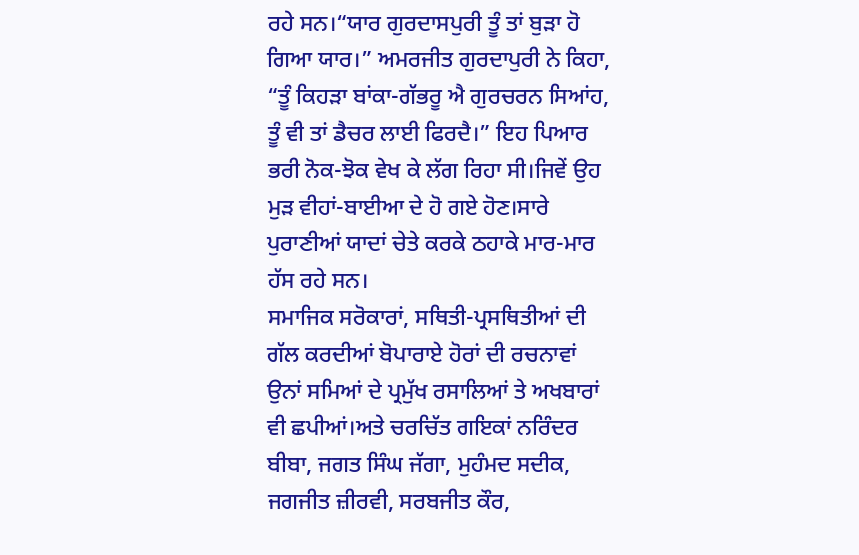ਰਹੇ ਸਨ।“ਯਾਰ ਗੁਰਦਾਸਪੁਰੀ ਤੂੰ ਤਾਂ ਬੁੜਾ ਹੋ ਗਿਆ ਯਾਰ।” ਅਮਰਜੀਤ ਗੁਰਦਾਪੁਰੀ ਨੇ ਕਿਹਾ, “ਤੂੰ ਕਿਹੜਾ ਬਾਂਕਾ-ਗੱਭਰੂ ਐ ਗੁਰਚਰਨ ਸਿਆਂਹ, ਤੂੰ ਵੀ ਤਾਂ ਡੈਚਰ ਲਾਈ ਫਿਰਦੈ।” ਇਹ ਪਿਆਰ ਭਰੀ ਨੋਕ-ਝੋਕ ਵੇਖ ਕੇ ਲੱਗ ਰਿਹਾ ਸੀ।ਜਿਵੇਂ ਉਹ ਮੁੜ ਵੀਹਾਂ-ਬਾਈਆ ਦੇ ਹੋ ਗਏ ਹੋਣ।ਸਾਰੇ ਪੁਰਾਣੀਆਂ ਯਾਦਾਂ ਚੇਤੇ ਕਰਕੇ ਠਹਾਕੇ ਮਾਰ-ਮਾਰ ਹੱਸ ਰਹੇ ਸਨ।
ਸਮਾਜਿਕ ਸਰੋਕਾਰਾਂ, ਸਥਿਤੀ-ਪ੍ਰਸਥਿਤੀਆਂ ਦੀ ਗੱਲ ਕਰਦੀਆਂ ਬੋਪਾਰਾਏ ਹੋਰਾਂ ਦੀ ਰਚਨਾਵਾਂ ਉਨਾਂ ਸਮਿਆਂ ਦੇ ਪ੍ਰਮੁੱਖ ਰਸਾਲਿਆਂ ਤੇ ਅਖਬਾਰਾਂ ਵੀ ਛਪੀਆਂ।ਅਤੇ ਚਰਚਿੱਤ ਗਇਕਾਂ ਨਰਿੰਦਰ ਬੀਬਾ, ਜਗਤ ਸਿੰਘ ਜੱਗਾ, ਮੁਹੰਮਦ ਸਦੀਕ, ਜਗਜੀਤ ਜ਼ੀਰਵੀ, ਸਰਬਜੀਤ ਕੌਰ,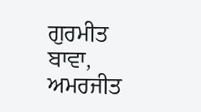ਗੁਰਮੀਤ ਬਾਵਾ, ਅਮਰਜੀਤ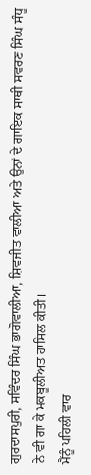ਗੁਰਦਾਸਪੁਰੀ, ਸਵਿੰਦਰ ਸਿੰਘ ਭਾਗੋਵਾਲੀਆ, ਸ਼ਿਵਜੀਤ ਵਾਲੀਆ ਅਤੇ ਉਨਾਂ ਦੇ ਗਾਇਕ ਸਾਥੀ ਸਵਰਣ ਸਿੰਘ ਸੰਧੂ ਨੇ ਵੀ ਗਾ ਕੇ ਮਕਬੂਲੀਅਤ ਹਾਸਿਲ ਕੀਤੀ।
ਮੈਂਨੂੰ ਪਹਿਲੀ ਵਾਰ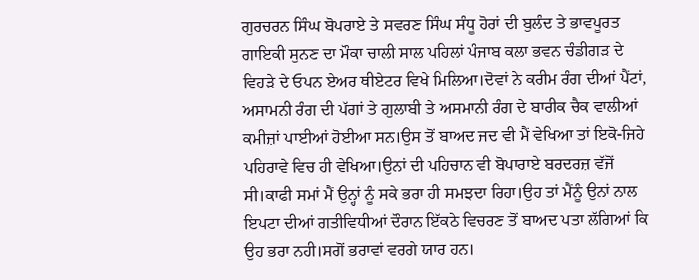ਗੁਰਚਰਨ ਸਿੰਘ ਬੋਪਰਾਏ ਤੇ ਸਵਰਣ ਸਿੰਘ ਸੰਧੂ ਹੋਰਾਂ ਦੀ ਬੁਲੰਦ ਤੇ ਭਾਵਪੂਰਤ ਗਾਇਕੀ ਸੁਨਣ ਦਾ ਮੌਕਾ ਚਾਲੀ ਸਾਲ ਪਹਿਲਾਂ ਪੰਜਾਬ ਕਲਾ ਭਵਨ ਚੰਡੀਗੜ ਦੇ ਵਿਹੜੇ ਦੇ ਓਪਨ ਏਅਰ ਥੀਏਟਰ ਵਿਖੇ ਮਿਲਿਆ।ਦੋਵਾਂ ਨੇ ਕਰੀਮ ਰੰਗ ਦੀਆਂ ਪੈਂਟਾਂ, ਅਸਾਮਨੀ ਰੰਗ ਦੀ ਪੱਗਾਂ ਤੇ ਗੁਲਾਬੀ ਤੇ ਅਸਮਾਨੀ ਰੰਗ ਦੇ ਬਾਰੀਕ ਚੈਕ ਵਾਲੀਆਂ ਕਮੀਜ਼ਾਂ ਪਾਈਆਂ ਹੋਈਆ ਸਨ।ਉਸ ਤੋਂ ਬਾਅਦ ਜਦ ਵੀ ਮੈਂ ਵੇਖਿਆ ਤਾਂ ਇਕੋ-ਜਿਹੇ ਪਹਿਰਾਵੇ ਵਿਚ ਹੀ ਵੇਖਿਆ।ਉਨਾਂ ਦੀ ਪਹਿਚਾਨ ਵੀ ਬੋਪਾਰਾਏ ਬਰਦਰਜ਼ ਵੱਜੋਂ ਸੀ।ਕਾਫੀ ਸਮਾਂ ਮੈਂ ਉਨ੍ਹਾਂ ਨੂੰ ਸਕੇ ਭਰਾ ਹੀ ਸਮਝਦਾ ਰਿਹਾ।ਉਹ ਤਾਂ ਮੈਂਨੂੰ ਉਨਾਂ ਨਾਲ ਇਪਟਾ ਦੀਆਂ ਗਤੀਵਿਧੀਆਂ ਦੌਰਾਨ ਇੱਕਠੇ ਵਿਚਰਣ ਤੋਂ ਬਾਅਦ ਪਤਾ ਲੱਗਿਆਂ ਕਿ ਉਹ ਭਰਾ ਨਹੀ।ਸਗੋਂ ਭਰਾਵਾਂ ਵਰਗੇ ਯਾਰ ਹਨ।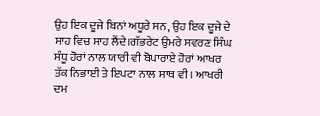ਉਹ ਇਕ ਦੂਜੇ ਬਿਨਾਂ ਅਧੂਰੇ ਸਨ, ਉਹ ਇਕ ਦੂਜੇ ਦੇ ਸਾਹ ਵਿਚ ਸਾਹ ਲੈਂਦੇ।ਗੱਭਰੇਟ ਉਮਰੇ ਸਵਰਣ ਸਿੰਘ ਸੰਧੂ ਹੋਰਾਂ ਨਾਲ ਯਾਰੀ ਵੀ ਬੋਪਾਰਾਏ ਹੋਰਾਂ ਆਖਰ ਤੱਕ ਨਿਭਾਈ ਤੇ ਇਪਟਾ ਨਾਲ ਸਾਥ ਵੀ। ਆਖਰੀ ਦਮ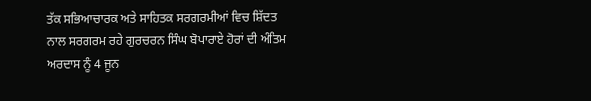ਤੱਕ ਸਭਿਆਚਾਰਕ ਅਤੇ ਸਾਹਿਤਕ ਸਰਗਰਮੀਆਂ ਵਿਚ ਸ਼ਿੱਦਤ ਨਾਲ ਸਰਗਰਮ ਰਹੇ ਗੁਰਚਰਨ ਸਿੰਘ ਬੋਪਾਰਾਏ ਹੋਰਾਂ ਦੀ ਅੰਤਿਮ ਅਰਦਾਸ ਨੂੰ 4 ਜੂਨ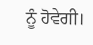ਨੂੰ ਹੋਵੇਗੀ।